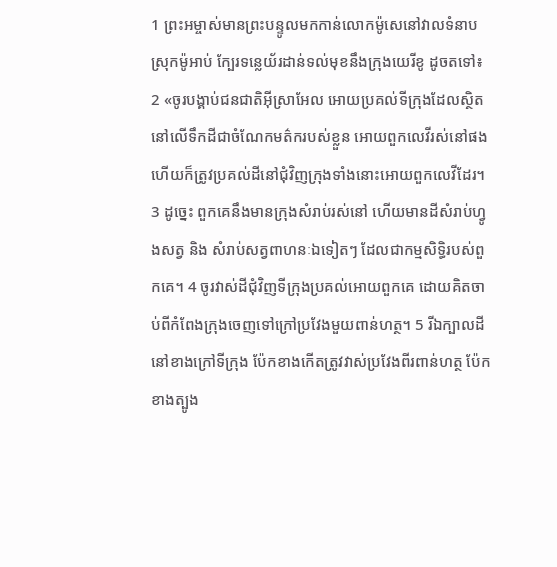1 ព្រះអម្ចាស់មានព្រះបន្ទូលមកកាន់លោកម៉ូសេនៅវាលទំនាបស្រុកម៉ូអាប់ ក្បែរទន្លេយ័រដាន់ទល់មុខនឹងក្រុងយេរីខូ ដូចតទៅ៖ 2 «ចូរបង្គាប់ជនជាតិអ៊ីស្រាអែល អោយប្រគល់ទីក្រុងដែលស្ថិតនៅលើទឹកដីជាចំណែកមត៌ករបស់ខ្លួន អោយពួកលេវីរស់នៅផង ហើយក៏ត្រូវប្រគល់ដីនៅជុំវិញក្រុងទាំងនោះអោយពួកលេវីដែរ។ 3 ដូច្នេះ ពួកគេនឹងមានក្រុងសំរាប់រស់នៅ ហើយមានដីសំរាប់ហ្វូងសត្វ និង សំរាប់សត្វពាហនៈឯទៀតៗ ដែលជាកម្មសិទ្ធិរបស់ពួកគេ។ 4 ចូរវាស់ដីជុំវិញទីក្រុងប្រគល់អោយពួកគេ ដោយគិតចាប់ពីកំពែងក្រុងចេញទៅក្រៅប្រវែងមួយពាន់ហត្ថ។ 5 រីឯក្បាលដីនៅខាងក្រៅទីក្រុង ប៉ែកខាងកើតត្រូវវាស់ប្រវែងពីរពាន់ហត្ថ ប៉ែកខាងត្បូង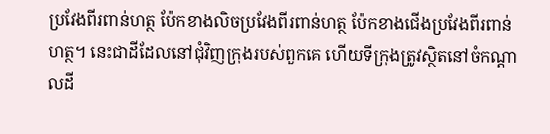ប្រវែងពីរពាន់ហត្ថ ប៉ែកខាងលិចប្រវែងពីរពាន់ហត្ថ ប៉ែកខាងជើងប្រវែងពីរពាន់ហត្ថ។ នេះជាដីដែលនៅជុំវិញក្រុងរបស់ពួកគេ ហើយទីក្រុងត្រូវស្ថិតនៅចំកណ្តាលដី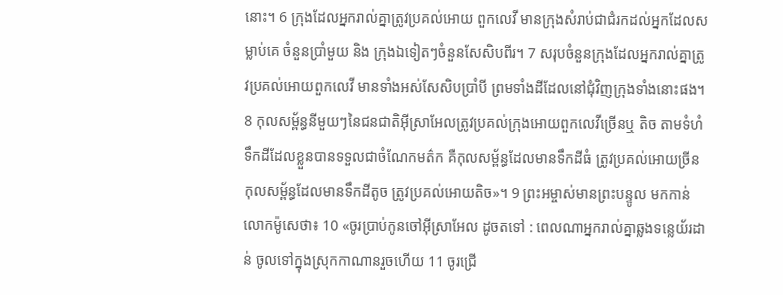នោះ។ 6 ក្រុងដែលអ្នករាល់គ្នាត្រូវប្រគល់អោយ ពួកលេវី មានក្រុងសំរាប់ជាជំរកដល់អ្នកដែលសម្លាប់គេ ចំនួនប្រាំមួយ និង ក្រុងឯទៀតៗចំនួនសែសិបពីរ។ 7 សរុបចំនួនក្រុងដែលអ្នករាល់គ្នាត្រូវប្រគល់អោយពួកលេវី មានទាំងអស់សែសិបប្រាំបី ព្រមទាំងដីដែលនៅជុំវិញក្រុងទាំងនោះផង។ 8 កុលសម្ព័ន្ធនីមួយៗនៃជនជាតិអ៊ីស្រាអែលត្រូវប្រគល់ក្រុងអោយពួកលេវីច្រើនឬ តិច តាមទំហំទឹកដីដែលខ្លួនបានទទួលជាចំណែកមត៌ក គឺកុលសម្ព័ន្ធដែលមានទឹកដីធំ ត្រូវប្រគល់អោយច្រីនកុលសម្ព័ន្ធដែលមានទឹកដីតូច ត្រូវប្រគល់អោយតិច»។ 9 ព្រះអម្ចាស់មានព្រះបន្ទូល មកកាន់លោកម៉ូសេថា៖ 10 «ចូរប្រាប់កូនចៅអ៊ីស្រាអែល ដូចតទៅ : ពេលណាអ្នករាល់គ្នាឆ្លងទន្លេយ័រដាន់ ចូលទៅក្នុងស្រុកកាណានរួចហើយ 11 ចូរជ្រើ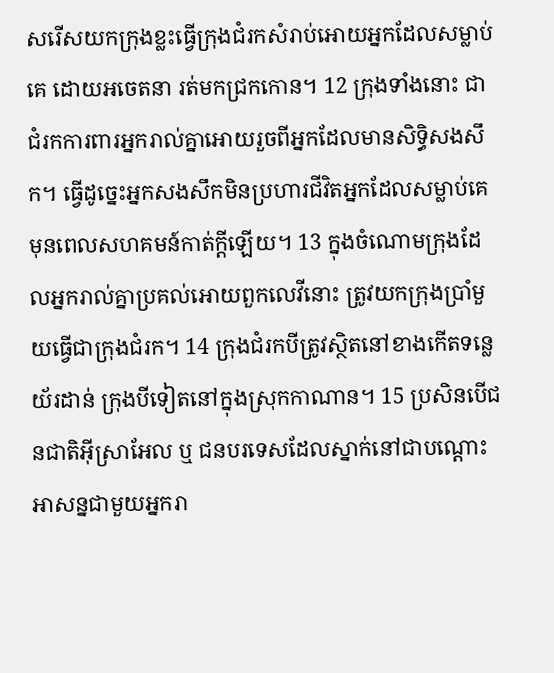សរើសយកក្រុងខ្លះធ្វើក្រុងជំរកសំរាប់អោយអ្នកដែលសម្លាប់គេ ដោយអចេតនា រត់មកជ្រកកោន។ 12 ក្រុងទាំងនោះ ជាជំរកការពារអ្នករាល់គ្នាអោយរួចពីអ្នកដែលមានសិទ្ធិសងសឹក។ ធ្វើដូច្នេះអ្នកសងសឹកមិនប្រហារជីវិតអ្នកដែលសម្លាប់គេមុនពេលសហគមន៍កាត់ក្តីឡើយ។ 13 ក្នុងចំណោមក្រុងដែលអ្នករាល់គ្នាប្រគល់អោយពួកលេវីនោះ ត្រូវយកក្រុងប្រាំមួយធ្វើជាក្រុងជំរក។ 14 ក្រុងជំរកបីត្រូវស្ថិតនៅខាងកើតទន្លេយ័រដាន់ ក្រុងបីទៀតនៅក្នុងស្រុកកាណាន។ 15 ប្រសិនបើជនជាតិអ៊ីស្រាអែល ឬ ជនបរទេសដែលស្នាក់នៅជាបណ្តោះអាសន្នជាមួយអ្នករា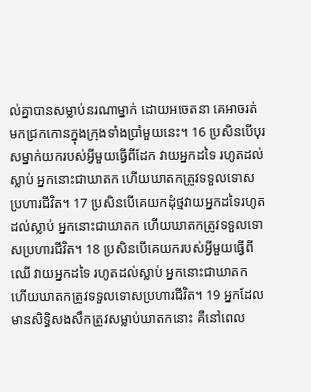ល់គ្នាបានសម្លាប់នរណាម្នាក់ ដោយអចេតនា គេអាចរត់មកជ្រកកោនក្នុងក្រុងទាំងប្រាំមួយនេះ។ 16 ប្រសិនបើបុរសម្នាក់យករបស់អ្វីមួយធ្វើពីដែក វាយអ្នកដទៃ រហូតដល់ស្លាប់ អ្នកនោះជាឃាតក ហើយឃាតកត្រូវទទួលទោស ប្រហារជីវិត។ 17 ប្រសិនបើគេយកដុំថ្មវាយអ្នកដទៃរហូតដល់ស្លាប់ អ្នកនោះជាឃាតក ហើយឃាតកត្រូវទទួលទោសប្រហារជីវិត។ 18 ប្រសិនបើគេយករបស់អ្វីមួយធ្វើពីឈើ វាយអ្នកដទៃ រហូតដល់ស្លាប់ អ្នកនោះជាឃាតក ហើយឃាតកត្រូវទទួលទោសប្រហារជីវិត។ 19 អ្នកដែលមានសិទ្ធិសងសឹកត្រូវសម្លាប់ឃាតកនោះ គឺនៅពេល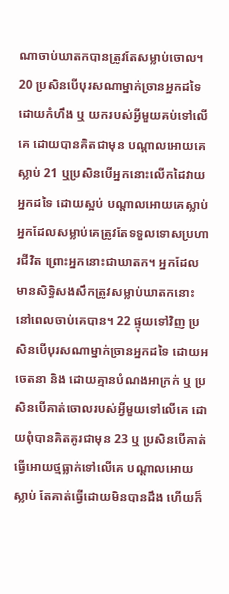ណាចាប់ឃាតកបានត្រូវតែសម្លាប់ចោល។ 20 ប្រសិនបើបុរសណាម្នាក់ច្រានអ្នកដទៃ ដោយកំហឹង ឬ យករបស់អ្វីមួយគប់ទៅលើគេ ដោយបានគិតជាមុន បណ្តាលអោយគេស្លាប់ 21 ឬប្រសិនបើអ្នកនោះលើកដៃវាយអ្នកដទៃ ដោយស្អប់ បណ្តាលអោយគេស្លាប់ អ្នកដែលសម្លាប់គេត្រូវតែទទួលទោសប្រហារជីវិត ព្រោះអ្នកនោះជាឃាតក។ អ្នកដែលមានសិទ្ធិសងសឹកត្រូវសម្លាប់ឃាតកនោះ នៅពេលចាប់គេបាន។ 22 ផ្ទុយទៅវិញ ប្រសិនបើបុរសណាម្នាក់ច្រានអ្នកដទៃ ដោយអចេតនា និង ដោយគ្មានបំណងអាក្រក់ ឬ ប្រសិនបើគាត់ចោលរបស់អ្វីមួយទៅលើគេ ដោយពុំបានគិតគូរជាមុន 23 ឬ ប្រសិនបើគាត់ធ្វើអោយថ្មធ្លាក់ទៅលើគេ បណ្តាលអោយស្លាប់ តែគាត់ធ្វើដោយមិនបានដឹង ហើយក៏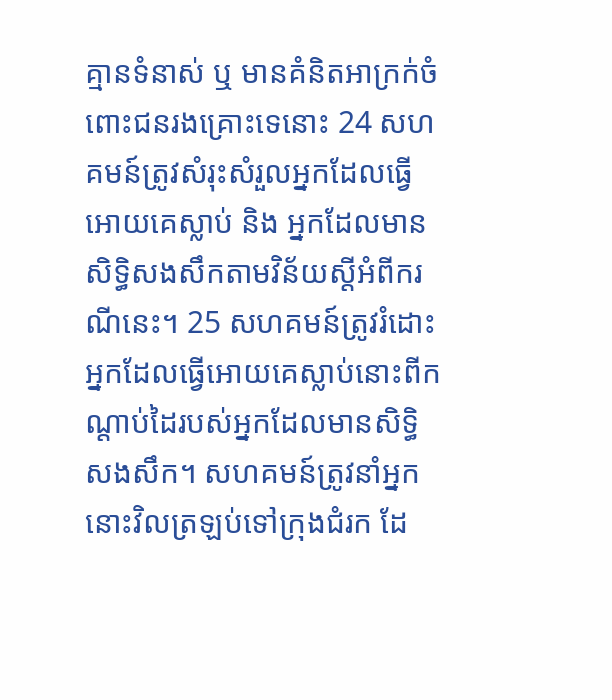គ្មានទំនាស់ ឬ មានគំនិតអាក្រក់ចំពោះជនរងគ្រោះទេនោះ 24 សហគមន៍ត្រូវសំរុះសំរួលអ្នកដែលធ្វើអោយគេស្លាប់ និង អ្នកដែលមានសិទ្ធិសងសឹកតាមវិន័យស្តីអំពីករណីនេះ។ 25 សហគមន៍ត្រូវរំដោះអ្នកដែលធ្វើអោយគេស្លាប់នោះពីកណ្តាប់ដៃរបស់អ្នកដែលមានសិទ្ធិសងសឹក។ សហគមន៍ត្រូវនាំអ្នកនោះវិលត្រឡប់ទៅក្រុងជំរក ដែ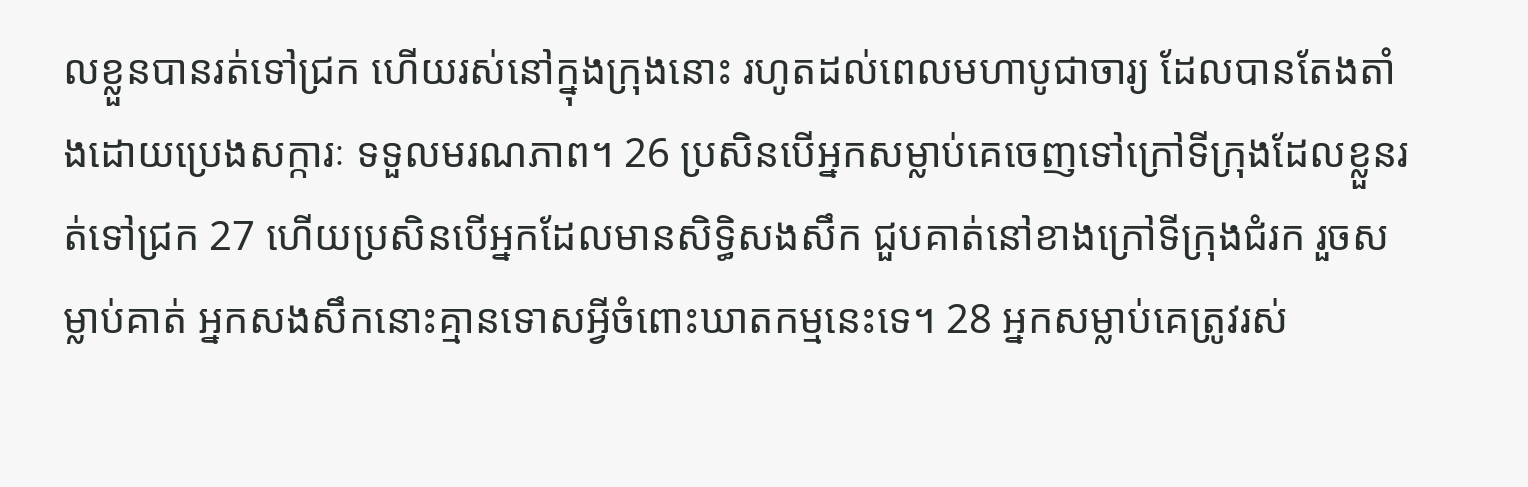លខ្លួនបានរត់ទៅជ្រក ហើយរស់នៅក្នុងក្រុងនោះ រហូតដល់ពេលមហាបូជាចារ្យ ដែលបានតែងតាំងដោយប្រេងសក្ការៈ ទទួលមរណភាព។ 26 ប្រសិនបើអ្នកសម្លាប់គេចេញទៅក្រៅទីក្រុងដែលខ្លួនរត់ទៅជ្រក 27 ហើយប្រសិនបើអ្នកដែលមានសិទ្ធិសងសឹក ជួបគាត់នៅខាងក្រៅទីក្រុងជំរក រួចសម្លាប់គាត់ អ្នកសងសឹកនោះគ្មានទោសអ្វីចំពោះឃាតកម្មនេះទេ។ 28 អ្នកសម្លាប់គេត្រូវរស់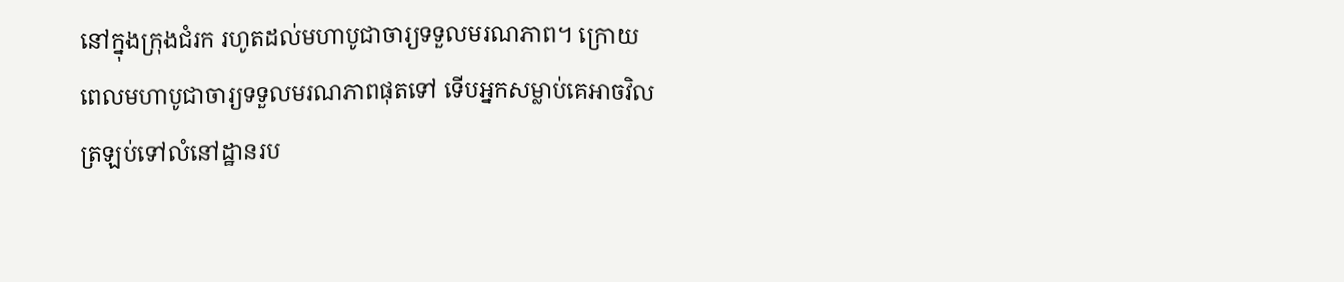នៅក្នុងក្រុងជំរក រហូតដល់មហាបូជាចារ្យទទួលមរណភាព។ ក្រោយពេលមហាបូជាចារ្យទទួលមរណភាពផុតទៅ ទើបអ្នកសម្លាប់គេអាចវិលត្រឡប់ទៅលំនៅដ្ឋានរប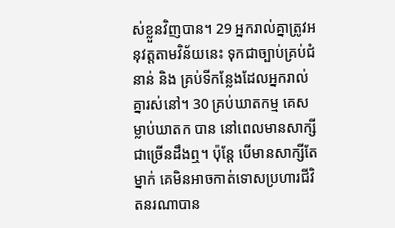ស់ខ្លួនវិញបាន។ 29 អ្នករាល់គ្នាត្រូវអនុវត្តតាមវិន័យនេះ ទុកជាច្បាប់គ្រប់ជំនាន់ និង គ្រប់ទីកន្លែងដែលអ្នករាល់គ្នារស់នៅ។ 30 គ្រប់ឃាតកម្ម គេសម្លាប់ឃាតក បាន នៅពេលមានសាក្សីជាច្រើនដឹងឮ។ ប៉ុន្តែ បើមានសាក្សីតែម្នាក់ គេមិនអាចកាត់ទោសប្រហារជីវិតនរណាបាន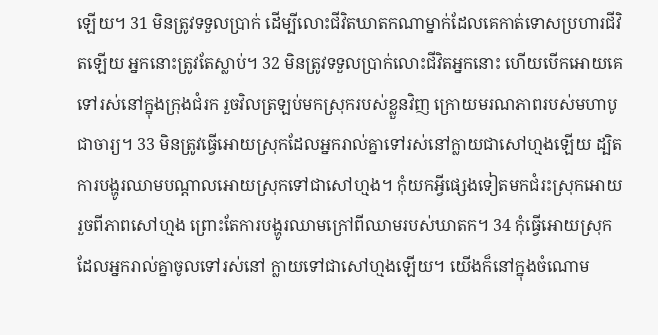ឡើយ។ 31 មិនត្រូវទទួលប្រាក់ ដើម្បីលោះជីវិតឃាតកណាម្នាក់ដែលគេកាត់ទោសប្រហារជីវិតឡើយ អ្នកនោះត្រូវតែស្លាប់។ 32 មិនត្រូវទទួលប្រាក់លោះជីវិតអ្នកនោះ ហើយបើកអោយគេទៅរស់នៅក្នុងក្រុងជំរក រួចវិលត្រឡប់មកស្រុករបស់ខ្លួនវិញ ក្រោយមរណភាពរបស់មហាបូជាចារ្យ។ 33 មិនត្រូវធ្វើអោយស្រុកដែលអ្នករាល់គ្នាទៅរស់នៅក្លាយជាសៅហ្មងឡើយ ដ្បិតការបង្ហូរឈាមបណ្តាលអោយស្រុកទៅជាសៅហ្មង។ កុំយកអ្វីផ្សេងទៀតមកជំរះស្រុកអោយរួចពីភាពសៅហ្មង ព្រោះតែការបង្ហូរឈាមក្រៅពីឈាមរបស់ឃាតក។ 34 កុំធ្វើអោយស្រុកដែលអ្នករាល់គ្នាចូលទៅរស់នៅ ក្លាយទៅជាសៅហ្មងឡើយ។ យើងក៏នៅក្នុងចំណោម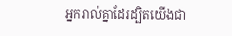អ្នករាល់គ្នាដែរដ្បិតយើងជា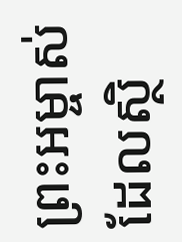ព្រះអម្ចាស់ដែលស្ថិ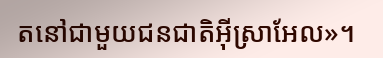តនៅជាមួយជនជាតិអ៊ីស្រាអែល»។